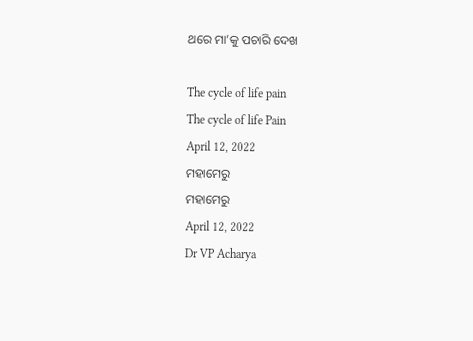ଥରେ ମା’କୁ ପଚାରି ଦେଖ

The cycle of life pain
The cycle of life Pain
April 12, 2022
ମହାମେରୁ
ମହାମେରୁ
April 12, 2022
Dr VP Acharya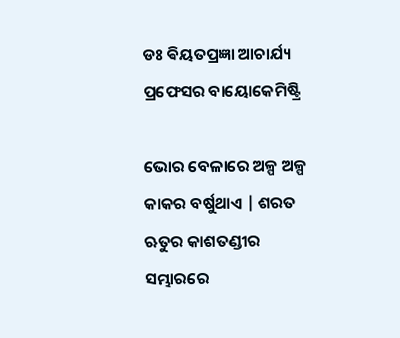ଡଃ ଵିୟତପ୍ରଜ୍ଞା ଆଚାର୍ଯ୍ୟ
ପ୍ରଫେସର ବାୟୋକେମିଷ୍ଟ୍ରି

ଭୋର ବେଳାରେ ଅଳ୍ପ ଅଳ୍ପ କାକର ବର୍ଷୁଥାଏ | ଶରତ ଋତୁର କାଶତଣ୍ଡୀର ସମ୍ଭାରରେ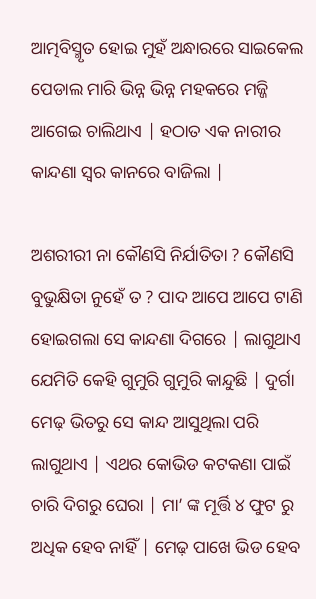ଆତ୍ମବିସ୍ମୃତ ହୋଇ ମୁହଁ ଅନ୍ଧାରରେ ସାଇକେଲ ପେଡାଲ ମାରି ଭିନ୍ନ ଭିନ୍ନ ମହକରେ ମଜ୍ଜି ଆଗେଇ ଚାଲିଥାଏ | ହଠାତ ଏକ ନାରୀର କାନ୍ଦଣା ସ୍ୱର କାନରେ ବାଜିଲା |

ଅଶରୀରୀ ନା କୌଣସି ନିର୍ଯାତିତା ? କୌଣସି ବୁଭୁକ୍ଷିତା ନୁହେଁ ତ ? ପାଦ ଆପେ ଆପେ ଟାଣି ହୋଇଗଲା ସେ କାନ୍ଦଣା ଦିଗରେ | ଲାଗୁଥାଏ ଯେମିତି କେହି ଗୁମୁରି ଗୁମୁରି କାନ୍ଦୁଛି | ଦୁର୍ଗା ମେଢ଼ ଭିତରୁ ସେ କାନ୍ଦ ଆସୁଥିଲା ପରି ଲାଗୁଥାଏ | ଏଥର କୋଭିଡ କଟକଣା ପାଇଁ ଚାରି ଦିଗରୁ ଘେରା | ମା’ ଙ୍କ ମୂର୍ତ୍ତି ୪ ଫୁଟ ରୁ ଅଧିକ ହେବ ନାହିଁ | ମେଢ଼ ପାଖେ ଭିଡ ହେବ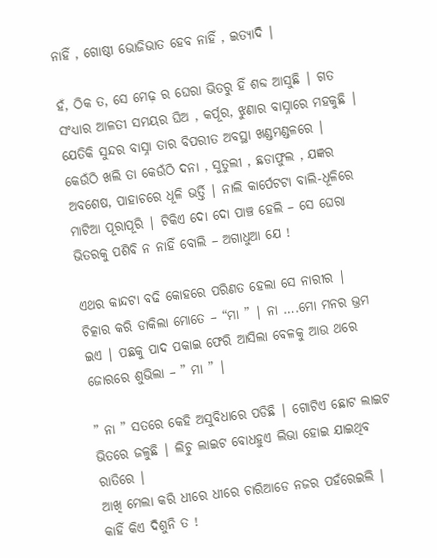ନାହିଁ , ଗୋଷ୍ଠୀ ଭୋଜିଭାତ ହେବ ନାହିଁ , ଇତ୍ୟାଦି |

ହଁ, ଠିକ ତ, ସେ ମେଢ଼ ର ଘେରା ଭିତରୁ ହିଁ ଶବ୍ଦ ଆସୁଛି | ଗତ ସଂଧ୍ୟାର ଆଳତୀ ସମୟର ଘିଅ , କର୍ପୂର, ଝୁଣାର ବାସ୍ନାରେ ମହକୁଛି | ଯେତିକି ସୁନ୍ଦର ବାସ୍ନା ତାର ବିପରୀତ ଅବସ୍ଥା ଖଣ୍ଡମଣ୍ଡଳରେ | କେଉଁଠି ଖଲି ତା କେଉଁଠି ଦନା , ସୁତୁଲୀ , ଛଡାଫୁଲ , ଯଜ୍ଞର ଅବଶେଷ, ପାହାଚରେ ଧୂଳି ଭର୍ତ୍ତି | ନାଲି କାର୍ପେଟଟା ବାଲି-ଧୂଳିରେ ମାଟିଆ ପୂରାପୂରି | ଟିକିଏ ଦୋ ଦୋ ପାଞ୍ଚ ହେଲି – ସେ ଘେରା ଭିତରକୁ ପଶିବି ନ ନାହିଁ ବୋଲି – ଅଗାଧୁଆ ଯେ !

ଏଥର କାନ୍ଦଟା ବଢି କୋହରେ ପରିଣତ ହେଲା ସେ ନାରୀର | ଚିତ୍କାର କରି ଡାକିଲା ମୋତେ – “ମା ” | ନା ….ମୋ ମନର ଭ୍ରମ ଇଏ | ପଛକୁ ପାଦ ପକାଇ ଫେରି ଆସିଲା ବେଳକୁ ଆଉ ଥରେ ଜୋରରେ ଶୁଭିଲା – ” ମା ” |

” ନା ” ସତରେ କେହି ଅସୁବିଧାରେ ପଡିଛି | ଗୋଟିଏ ଛୋଟ ଲାଇଟ ଭିତରେ ଜଳୁଛି | ଲିଚୁ ଲାଇଟ ବୋଧହୁଏ ଲିଭା ହୋଇ ଯାଇଥିବ ରାତିରେ |
ଆଖି ମେଲା କରି ଧୀରେ ଧୀରେ ଚାରିଆଡେ ନଜର ପହଁରେଇଲି | କାହିଁ କିଏ ଦିଶୁନି ତ !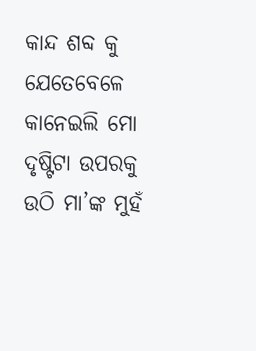କାନ୍ଦ ଶବ୍ଦ କୁ ଯେତେବେଳେ କାନେଇଲି ମୋ ଦୃଷ୍ଟିଟା ଉପରକୁ ଉଠି ମା’ଙ୍କ ମୁହଁ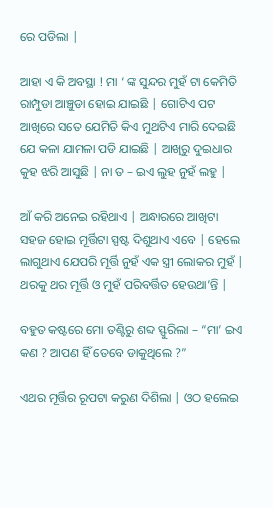ରେ ପଡିଲା |

ଆହା ଏ କି ଅବସ୍ଥା ! ମା ‘ ଙ୍କ ସୁନ୍ଦର ମୁହଁ ଟା କେମିତି ରାମ୍ପୁଡା ଆଞ୍ଚୁଡା ହୋଇ ଯାଇଛି | ଗୋଟିଏ ପଟ ଆଖିରେ ସତେ ଯେମିତି କିଏ ମୁଥଟିଏ ମାରି ଦେଇଛି ଯେ କଳା ଯାମଳା ପଡି ଯାଇଛି | ଆଖିରୁ ଦୁଇଧାର କୁହ ଝରି ଆସୁଛି | ନା ତ – ଇଏ ଲୁହ ନୁହଁ ଲହୁ |

ଆଁ କରି ଅନେଇ ରହିଥାଏ | ଅନ୍ଧାରରେ ଆଖିଟା ସହଜ ହୋଇ ମୂର୍ତ୍ତିଟା ସ୍ପଷ୍ଟ ଦିଶୁଥାଏ ଏବେ | ହେଲେ ଲାଗୁଥାଏ ଯେପରି ମୂର୍ତ୍ତି ନୁହଁ ଏକ ସ୍ତ୍ରୀ ଲୋକର ମୁହଁ | ଥରକୁ ଥର ମୂର୍ତ୍ତି ଓ ମୁହଁ ପରିବର୍ତ୍ତିତ ହେଉଥା’ନ୍ତି |

ବହୁତ କଷ୍ଟରେ ମୋ ତଣ୍ଟିରୁ ଶବ୍ଦ ସ୍ଫୁରିଲା – “ମା’ ଇଏ କଣ ? ଆପଣ ହିଁ ତେବେ ଡାକୁଥିଲେ ?”

ଏଥର ମୂର୍ତ୍ତିର ରୂପଟା କରୁଣ ଦିଶିଲା | ଓଠ ହଲେଇ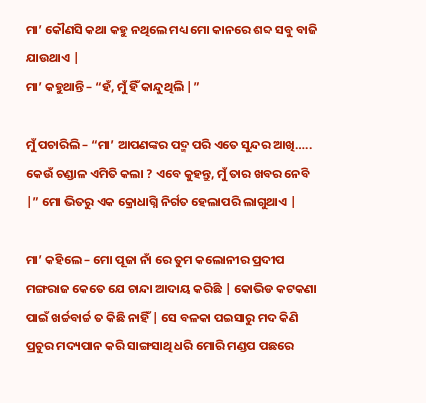ମା’ କୌଣସି କଥା କହୁ ନଥିଲେ ମଧ୍ୟ ମୋ କାନରେ ଶବ୍ଦ ସବୁ ବାଜି ଯାଉଥାଏ |
ମା’ କହୁଥାନ୍ତି – “ହଁ, ମୁଁ ହିଁ କାନ୍ଦୁଥିଲି |”

ମୁଁ ପଚାରିଲି – “ମା’ ଆପଣଙ୍କର ପଦ୍ମ ପରି ଏତେ ସୁନ୍ଦର ଆଖି….. କେଉଁ ଚଣ୍ଡାଳ ଏମିତି କଲା ? ଏବେ କୁହନ୍ତୁ, ମୁଁ ତାର ଖବର ନେବି |” ମୋ ଭିତରୁ ଏକ କ୍ରୋଧାଗ୍ନି ନିର୍ଗତ ହେଲାପରି ଲାଗୁଥାଏ |

ମା’ କହିଲେ – ମୋ ପୂଜା ନାଁ ରେ ତୁମ କଲୋନୀର ପ୍ରଦୀପ ମଙ୍ଗରାଜ କେତେ ଯେ ଚାନ୍ଦା ଆଦାୟ କରିଛି | କୋଭିଡ କଟକଣା ପାଇଁ ଖର୍ଚ୍ଚବାର୍ଚ୍ଚ ତ କିଛି ନାହିଁ | ସେ ବଳକା ପଇସାରୁ ମଦ କିଣି ପ୍ରଚୁର ମଦ୍ୟପାନ କରି ସାଙ୍ଗସାଥି ଧରି ମୋରି ମଣ୍ଡପ ପଛରେ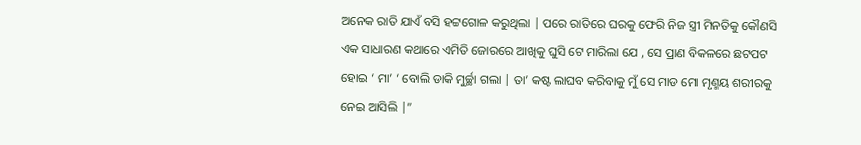ଅନେକ ରାତି ଯାଏଁ ବସି ହଟ୍ଟଗୋଳ କରୁଥିଲା | ପରେ ରାତିରେ ଘରକୁ ଫେରି ନିଜ ସ୍ତ୍ରୀ ମିନତିକୁ କୌଣସି ଏକ ସାଧାରଣ କଥାରେ ଏମିତି ଜୋରରେ ଆଖିକୁ ଘୁସି ଟେ ମାରିଲା ଯେ , ସେ ପ୍ରାଣ ବିକଳରେ ଛଟପଟ ହୋଇ ‘ ମା’ ‘ ବୋଲି ଡାକି ମୁର୍ଚ୍ଛା ଗଲା | ତା’ କଷ୍ଟ ଲାଘବ କରିବାକୁ ମୁଁ ସେ ମାଡ ମୋ ମୃଣ୍ମୟ ଶରୀରକୁ ନେଇ ଆସିଲି |”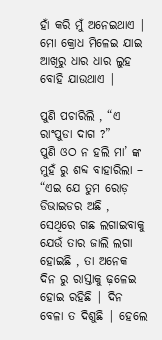ହାଁ କରି ମୁଁ ଅନେଇଥାଏ | ମୋ କ୍ରୋଧ ମିଳେଇ ଯାଇ ଆଖିରୁ ଧାର ଧାର ଲୁହ ବୋହି ଯାଉଥାଏ |

ପୁଣି ପଚାରିଲି , “ଏ ରାଂପୁଡା ଦାଗ ?”
ପୁଣି ଓଠ ନ ହଲି ମା’ ଙ୍କ ମୁହଁ ରୁ ଶବ୍ଦ ବାହାରିଲା – “ଏଇ ଯେ ତୁମ ରୋଡ଼ ଡିଭାଇଡର ଅଛି , ସେଥିରେ ଗଛ ଲଗାଇବାକୁ ଯେଉଁ ତାର ଜାଲି ଲଗା ହୋଇଛି , ତା ଅନେକ ଦିନ ରୁ ରାସ୍ତାକୁ ଢ଼ଳେଇ ହୋଇ ରହିଛି | ଦିନ ବେଳା ତ ଦିଶୁଛି | ହେଲେ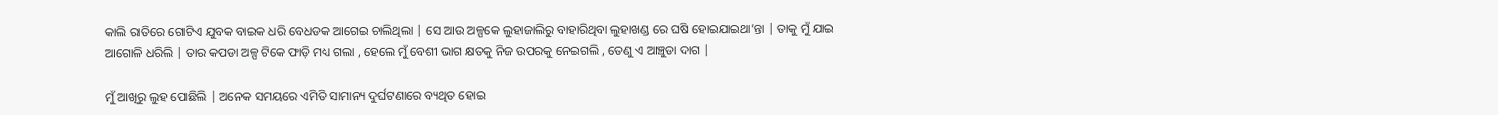କାଲି ରାତିରେ ଗୋଟିଏ ଯୁବକ ବାଇକ ଧରି ବେଧଡକ ଆଗେଇ ଚାଲିଥିଲା | ସେ ଆଉ ଅଳ୍ପକେ ଲୁହାଜାଲିରୁ ବାହାରିଥିବା ଲୁହାଖଣ୍ଡ ରେ ଘଷି ହୋଇଯାଇଥା’ନ୍ତା | ତାକୁ ମୁଁ ଯାଇ ଆଗୋଳି ଧରିଲି | ତାର କପଡା ଅଳ୍ପ ଟିକେ ଫାଡ଼ି ମଧ୍ୟ ଗଲା , ହେଲେ ମୁଁ ବେଶୀ ଭାଗ କ୍ଷତକୁ ନିଜ ଉପରକୁ ନେଇଗଲି , ତେଣୁ ଏ ଆଞ୍ଚୁଡା ଦାଗ |

ମୁଁ ଆଖିରୁ ଲୁହ ପୋଛିଲି | ଅନେକ ସମୟରେ ଏମିତି ସାମାନ୍ୟ ଦୁର୍ଘଟଣାରେ ବ୍ୟଥିତ ହୋଇ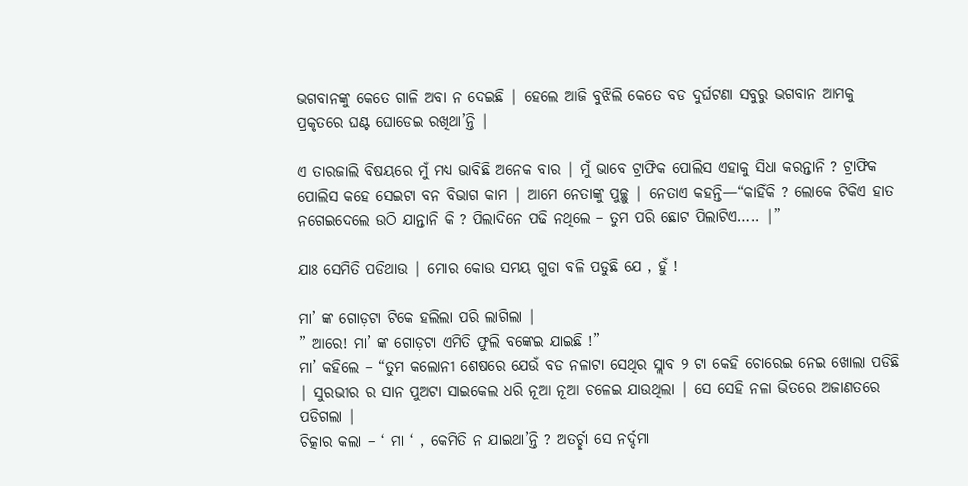ଭଗବାନଙ୍କୁ କେତେ ଗାଳି ଅବା ନ ଦେଇଛି | ହେଲେ ଆଜି ବୁଝିଲି କେତେ ବଡ ଦୁର୍ଘଟଣା ସବୁରୁ ଭଗବାନ ଆମକୁ ପ୍ରକୃତରେ ଘଣ୍ଟ ଘୋଡେଇ ରଖିଥା’ନ୍ତି |

ଏ ତାରଜାଲି ବିଷୟରେ ମୁଁ ମଧ୍ୟ ଭାବିଛି ଅନେକ ବାର | ମୁଁ ଭାବେ ଟ୍ରାଫିକ ପୋଲିସ ଏହାକୁ ସିଧା କରନ୍ତାନି ? ଟ୍ରାଫିକ ପୋଲିସ କହେ ସେଇଟା ବନ ବିଭାଗ କାମ | ଆମେ ନେତାଙ୍କୁ ପୁଚ୍ଛୁ | ନେତାଏ କହନ୍ତି—“କାହିଁକି ? ଲୋକେ ଟିକିଏ ହାତ ନଗେଇଦେଲେ ଉଠି ଯାନ୍ତାନି କି ? ପିଲାଦିନେ ପଢି ନଥିଲେ – ତୁମ ପରି ଛୋଟ ପିଲାଟିଏ….. |”

ଯାଃ ସେମିତି ପଡିଥାଉ | ମୋର କୋଉ ସମୟ ଗୁଡା ବଳି ପଡୁଛି ଯେ , ହୁଁ !

ମା’ ଙ୍କ ଗୋଡ଼ଟା ଟିକେ ହଲିଲା ପରି ଲାଗିଲା |
” ଆରେ! ମା’ ଙ୍କ ଗୋଡ଼ଟା ଏମିତି ଫୁଲି ବଙ୍କେଇ ଯାଇଛି !”
ମା’ କହିଲେ – “ତୁମ କଲୋନୀ ଶେଷରେ ଯେଉଁ ବଡ ନଳାଟା ସେଥିର ସ୍ଲାବ ୨ ଟା କେହି ଚୋରେଇ ନେଇ ଖୋଲା ପଡିଛି | ସୁରଭୀର ର ସାନ ପୁଅଟା ସାଇକେଲ ଧରି ନୂଆ ନୂଆ ଚଳେଇ ଯାଉଥିଲା | ସେ ସେହି ନଳା ଭିତରେ ଅଜାଣତରେ ପଡିଗଲା |
ଚିତ୍କାର କଲା – ‘ ମା ‘ , କେମିତି ନ ଯାଇଥା’ନ୍ତି ? ଅତର୍ଚ୍ଛା ସେ ନର୍ଦ୍ଦମା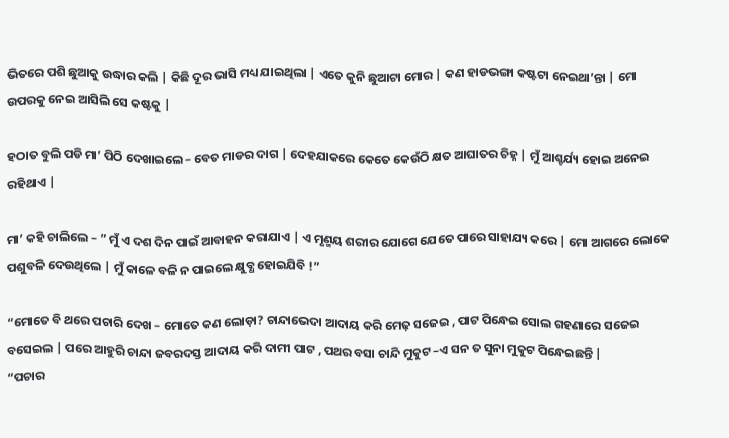ଭିତରେ ପଶି ଛୁଆକୁ ଉଦ୍ଧାର କଲି | କିଛି ଦୂର ଭାସି ମଧ୍ୟ ଯାଇଥିଲା | ଏତେ କୁନି ଛୁଆଟା ମୋର | କଣ ହାଡଭଙ୍ଗା କଷ୍ଟଟା ନେଇଥା’ନ୍ତା | ମୋ ଉପରକୁ ନେଇ ଆସିଲି ସେ କଷ୍ଟକୁ |

ହଠାତ ବୁଲି ପଡି ମା’ ପିଠି ଦେଖାଇଲେ – ବେତ ମାଡର ଦାଗ | ଦେହଯାକରେ କେତେ କେଉଁଠି କ୍ଷତ ଆଘାତର ଚିହ୍ନ | ମୁଁ ଆଶ୍ଚର୍ଯ୍ୟ ହୋଇ ଅନେଇ ରହିଥାଏ |

ମା’ କହି ଚାଲିଲେ – ” ମୁଁ ଏ ଦଶ ଦିନ ପାଇଁ ଆବାହନ କରାଯାଏ | ଏ ମୃଣ୍ମୟ ଶରୀର ଯୋଗେ ଯେତେ ପାରେ ସାହାଯ୍ୟ କରେ | ମୋ ଆଗରେ ଲୋକେ ପଶୁବଳି ଦେଉଥିଲେ | ମୁଁ କାଳେ ବଳି ନ ପାଇଲେ କ୍ଷୁବ୍ଧ ହୋଇଯିବି !”

“ମୋତେ ବି ଥରେ ପଚାରି ଦେଖ – ମୋତେ କଣ ଲୋଡ଼ା? ଚାନ୍ଦାଭେଦା ଆଦାୟ କରି ମେଢ଼ ସଜେଇ , ପାଟ ପିନ୍ଧେଇ ସୋଲ ଗହଣାରେ ସଜେଇ ବସେଇଲ | ପରେ ଆହୁରି ଚାନ୍ଦା ଜବରଦସ୍ତ ଆଦାୟ କରି ଦାମୀ ପାଟ , ପଥର ବସା ଚାନ୍ଦି ମୁକୁଟ –ଏ ସନ ତ ସୁନା ମୁକୁଟ ପିନ୍ଧେଇଛନ୍ତି |
“ପଚାର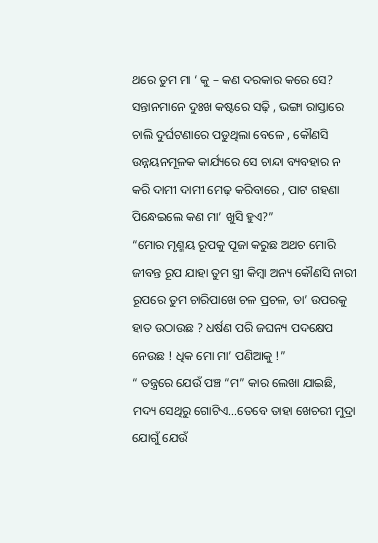ଥରେ ତୁମ ମା ‘ କୁ – କଣ ଦରକାର କରେ ସେ? ସନ୍ତାନମାନେ ଦୁଃଖ କଷ୍ଟରେ ସଢ଼ି , ଭଙ୍ଗା ରାସ୍ତାରେ ଚାଲି ଦୁର୍ଘଟଣାରେ ପଡୁଥିଲା ବେଳେ , କୌଣସି ଉନ୍ନୟନମୂଳକ କାର୍ଯ୍ୟରେ ସେ ଚାନ୍ଦା ବ୍ୟବହାର ନ କରି ଦାମୀ ଦାମୀ ମେଢ଼ କରିବାରେ , ପାଟ ଗହଣା ପିନ୍ଧେଇଲେ କଣ ମା’ ଖୁସି ହୁଏ?”
“ମୋର ମୃଣ୍ମୟ ରୂପକୁ ପୂଜା କରୁଛ ଅଥଚ ମୋରି ଜୀବନ୍ତ ରୂପ ଯାହା ତୁମ ସ୍ତ୍ରୀ କିମ୍ବା ଅନ୍ୟ କୌଣସି ନାରୀ ରୂପରେ ତୁମ ଚାରିପାଖେ ଚଳ ପ୍ରଚଳ, ତା’ ଉପରକୁ ହାତ ଉଠାଉଛ ? ଧର୍ଷଣ ପରି ଜଘନ୍ୟ ପଦକ୍ଷେପ ନେଉଛ ! ଧିକ ମୋ ମା’ ପଣିଆକୁ !”
“ ତନ୍ତ୍ରରେ ଯେଉଁ ପଞ୍ଚ “ମ” କାର ଲେଖା ଯାଇଛି, ମଦ୍ୟ ସେଥିରୁ ଗୋଟିଏ…ତେବେ ତାହା ଖେଚରୀ ମୁଦ୍ରା ଯୋଗୁଁ ଯେଉଁ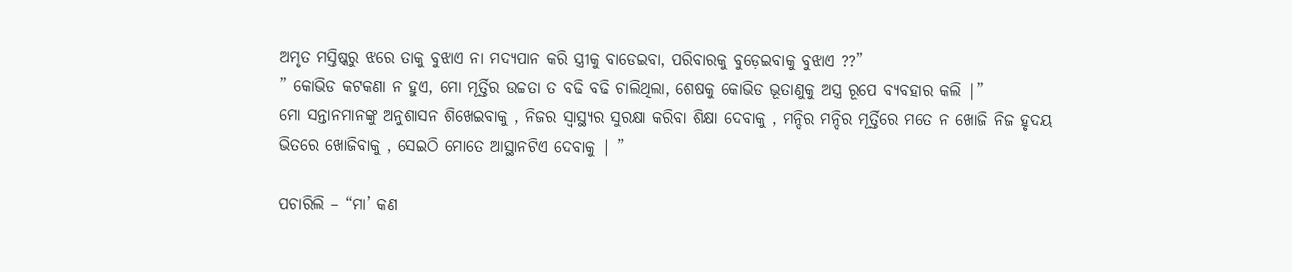ଅମୃତ ମସ୍ତିଷ୍କରୁ ଝରେ ତାକୁ ବୁଝାଏ ନା ମଦ୍ୟପାନ କରି ସ୍ତ୍ରୀକୁ ବାଡେଇବା, ପରିବାରକୁ ବୁଡ଼େଇବାକୁ ବୁଝାଏ ??”
” କୋଭିଡ କଟକଣା ନ ହୁଏ, ମୋ ମୂର୍ତ୍ତିର ଉଚ୍ଚତା ତ ବଢି ବଢି ଚାଲିଥିଲା, ଶେଷକୁ କୋଭିଡ ଭୂତାଣୁକୁ ଅସ୍ତ୍ର ରୂପେ ବ୍ୟବହାର କଲି |”
ମୋ ସନ୍ତାନମାନଙ୍କୁ ଅନୁଶାସନ ଶିଖେଇବାକୁ , ନିଜର ସ୍ୱାସ୍ଥ୍ୟର ସୁରକ୍ଷା କରିବା ଶିକ୍ଷା ଦେବାକୁ , ମନ୍ଦିର ମନ୍ଦିର ମୂର୍ତ୍ତିରେ ମତେ ନ ଖୋଜି ନିଜ ହୃଦୟ ଭିତରେ ଖୋଜିବାକୁ , ସେଇଠି ମୋତେ ଆସ୍ଥାନଟିଏ ଦେବାକୁ | ”

ପଚାରିଲି – “ମା’ କଣ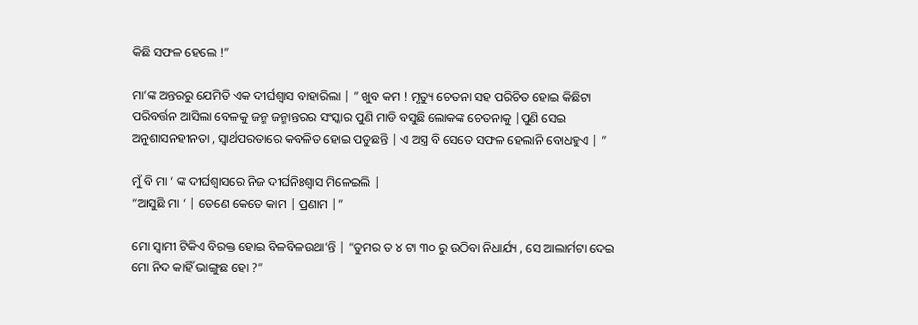କିଛି ସଫଳ ହେଲେ !”

ମା’ଙ୍କ ଅନ୍ତରରୁ ଯେମିତି ଏକ ଦୀର୍ଘଶ୍ୱାସ ବାହାରିଲା | ” ଖୁବ କମ ! ମୃତ୍ୟୁ ଚେତନା ସହ ପରିଚିତ ହୋଇ କିଛିଟା ପରିବର୍ତ୍ତନ ଆସିଲା ବେଳକୁ ଜନ୍ମ ଜନ୍ମାନ୍ତରର ସଂସ୍କାର ପୁଣି ମାଡି ବସୁଛି ଲୋକଙ୍କ ଚେତନାକୁ |ପୁଣି ସେଇ ଅନୁଶାସନହୀନତା , ସ୍ୱାର୍ଥପରତାରେ କବଳିତ ହୋଇ ପଡୁଛନ୍ତି | ଏ ଅସ୍ତ୍ର ବି ସେତେ ସଫଳ ହେଲାନି ବୋଧହୁଏ | ”

ମୁଁ ବି ମା ‘ ଙ୍କ ଦୀର୍ଘଶ୍ୱାସରେ ନିଜ ଦୀର୍ଘନିଃଶ୍ୱାସ ମିଳେଇଲି |
“ଆସୁଛି ମା ‘ | ତେଣେ କେତେ କାମ | ପ୍ରଣାମ |”

ମୋ ସ୍ୱାମୀ ଟିକିଏ ବିରକ୍ତ ହୋଇ ବିଳବିଳଉଥା’ନ୍ତି | “ତୁମର ତ ୪ ଟା ୩୦ ରୁ ଉଠିବା ନିଧାର୍ଯ୍ୟ , ସେ ଆଲାର୍ମଟା ଦେଇ ମୋ ନିଦ କାହିଁ ଭାଙ୍ଗୁଛ ହୋ ?”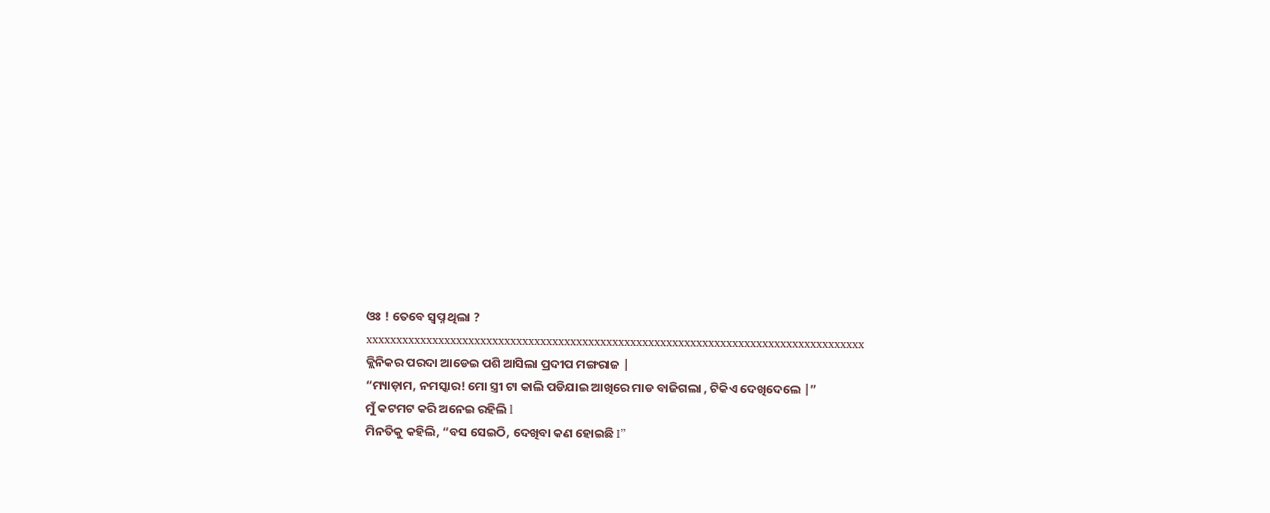ଓଃ ! ତେବେ ସ୍ୱପ୍ନ ଥିଲା ?
xxxxxxxxxxxxxxxxxxxxxxxxxxxxxxxxxxxxxxxxxxxxxxxxxxxxxxxxxxxxxxxxxxxxxxxxxxxxxxxxxxx
କ୍ଲିନିକର ପରଦା ଆଡେଇ ପଶି ଆସିଲା ପ୍ରଦୀପ ମଙ୍ଗରାଜ |
“ମ୍ୟାଡ଼ାମ, ନମସ୍କାର! ମୋ ସ୍ତ୍ରୀ ଟା କାଲି ପଡିଯାଇ ଆଖିରେ ମାଡ ବାଜିଗଲା , ଟିକିଏ ଦେଖିଦେଲେ |”
ମୁଁ କଟମଟ କରି ଅନେଇ ରହିଲି l
ମିନତିକୁ କହିଲି, “ବସ ସେଇଠି, ଦେଖିବା କଣ ହୋଇଛି I”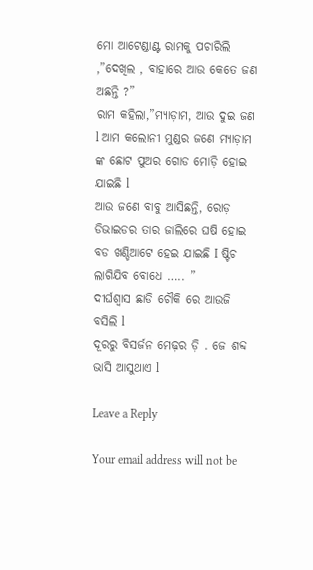ମୋ ଆଟେଣ୍ଡାଣ୍ଟ ରାମକୁ ପଚାରିଲି ,”ଦେଖିଲ , ବାହାରେ ଆଉ କେତେ ଜଣ ଅଛନ୍ତି ?”
ରାମ କହିଲା,”ମ୍ୟାଡ଼ାମ, ଆଉ ଦୁଇ ଜଣ l ଆମ କଲୋନୀ ମୁଣ୍ଡର ଜଣେ ମ୍ୟାଡ଼ାମ ଙ୍କ ଛୋଟ ପୁଅର ଗୋଡ ମୋଡ଼ି ହୋଇ ଯାଇଛି l
ଆଉ ଜଣେ ବାବୁ ଆସିଛନ୍ତି, ରୋଡ଼ ଡିଭାଇଡର ତାର ଜାଲିରେ ଘଷି ହୋଇ ବଡ ଖଣ୍ଡିଆଟେ ହେଇ ଯାଇଛି I ଷ୍ଟିଚ ଲାଗିଯିବ ବୋଧେ ….. ”
ଦୀର୍ଘଶ୍ୱାସ ଛାଡି ଚୌକି ରେ ଆଉଜି ବସିଲି l
ଦୂରରୁ ବିସର୍ଜନ ମେଢ଼ର ଡ଼ି . ଜେ ଶବ୍ଦ ଭାସି ଆସୁଥାଏ l

Leave a Reply

Your email address will not be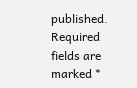published. Required fields are marked *